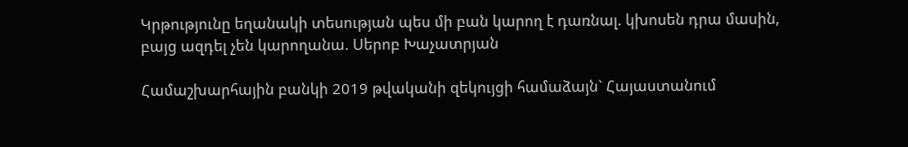Կրթությունը եղանակի տեսության պես մի բան կարող է դառնալ. կխոսեն դրա մասին, բայց ազդել չեն կարողանա. Սերոբ Խաչատրյան

Համաշխարհային բանկի 2019 թվականի զեկույցի համաձայն` Հայաստանում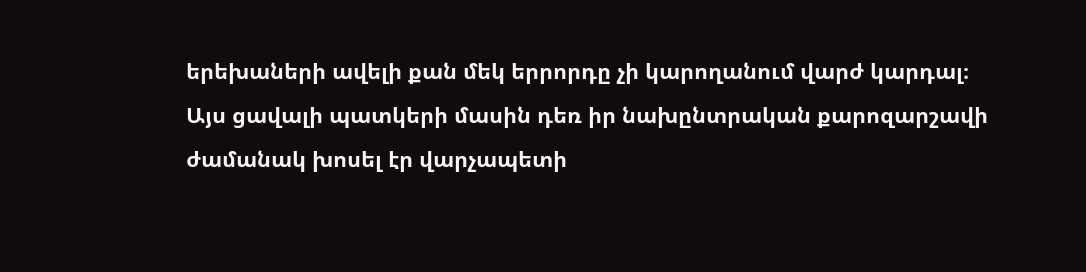երեխաների ավելի քան մեկ երրորդը չի կարողանում վարժ կարդալ։ Այս ցավալի պատկերի մասին դեռ իր նախընտրական քարոզարշավի ժամանակ խոսել էր վարչապետի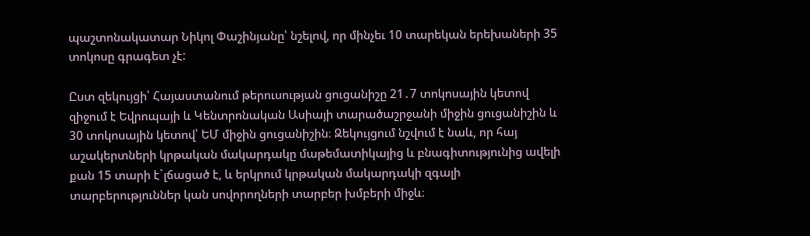պաշտոնակատար Նիկոլ Փաշինյանը՝ նշելով, որ մինչեւ 10 տարեկան երեխաների 35 տոկոսը գրագետ չէ:

Ըստ զեկույցի՝ Հայաստանում թերուսության ցուցանիշը 21․7 տոկոսային կետով զիջում է Եվրոպայի և Կենտրոնական Ասիայի տարածաշրջանի միջին ցուցանիշին և 30 տոկոսային կետով՝ ԵՄ միջին ցուցանիշին։ Զեկույցում նշվում է նաև, որ հայ աշակերտների կրթական մակարդակը մաթեմատիկայից և բնագիտությունից ավելի քան 15 տարի է`լճացած է, և երկրում կրթական մակարդակի զգալի տարբերություններ կան սովորողների տարբեր խմբերի միջև։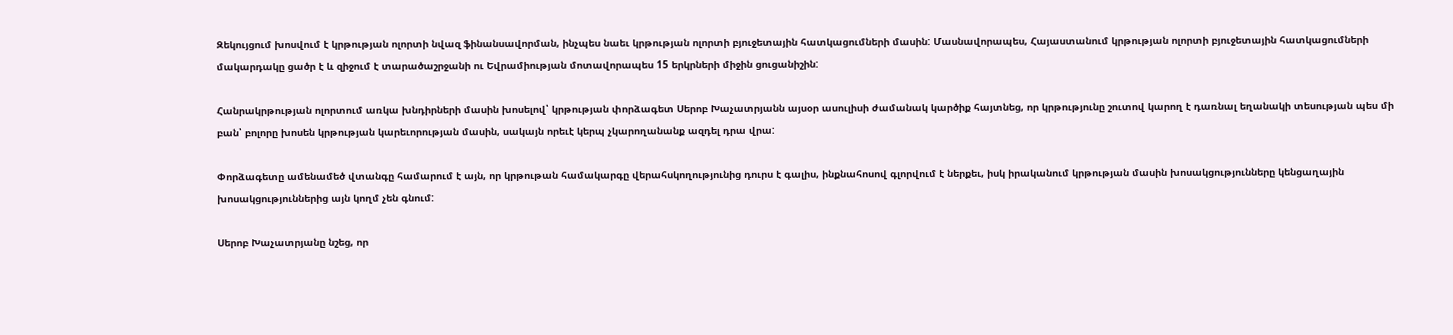Զեկույցում խոսվում է կրթության ոլորտի նվազ ֆինանսավորման, ինչպես նաեւ կրթության ոլորտի բյուջետային հատկացումների մասին: Մասնավորապես, Հայաստանում կրթության ոլորտի բյուջետային հատկացումների մակարդակը ցածր է և զիջում է տարածաշրջանի ու Եվրամիության մոտավորապես 15 երկրների միջին ցուցանիշին:

Հանրակրթության ոլորտում առկա խնդիրների մասին խոսելով՝ կրթության փորձագետ Սերոբ Խաչատրյանն այսօր ասուլիսի ժամանակ կարծիք հայտնեց, որ կրթությունը շուտով կարող է դառնալ եղանակի տեսության պես մի բան՝ բոլորը խոսեն կրթության կարեւորության մասին, սակայն որեւէ կերպ չկարողանանք ազդել դրա վրա:

Փորձագետը ամենամեծ վտանգը համարում է այն, որ կրթութան համակարգը վերահսկողությունից դուրս է գալիս, ինքնահոսով գլորվում է ներքեւ, իսկ իրականում կրթության մասին խոսակցությունները կենցաղային խոսակցություններից այն կողմ չեն գնում:

Սերոբ Խաչատրյանը նշեց, որ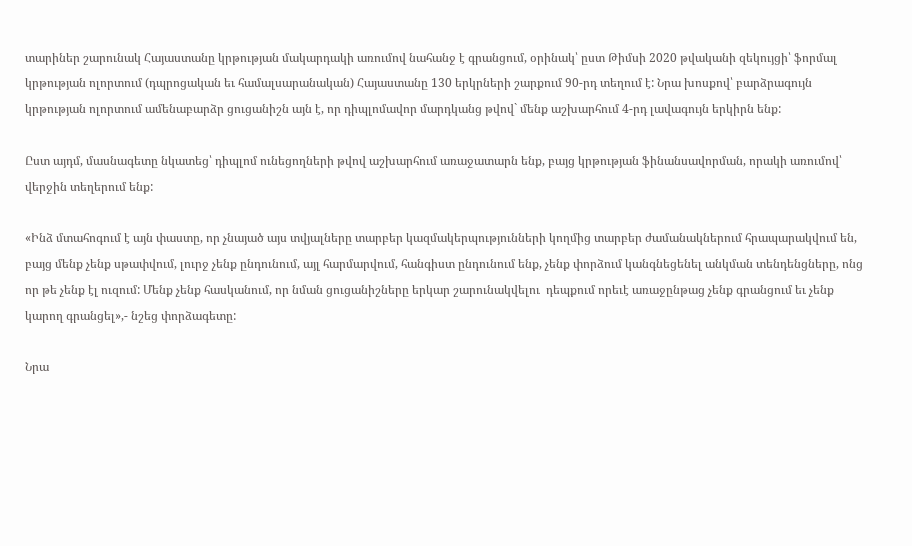տարիներ շարունակ Հայաստանը կրթության մակարդակի առումով նահանջ է գրանցում, օրինակ՝ ըստ Թիմսի 2020 թվականի զեկույցի՝ ֆորմալ կրթության ոլորտում (դպրոցական եւ համալսարանական) Հայաստանը 130 երկրների շարքում 90-րդ տեղում է: Նրա խոսքով՝ բարձրագույն կրթության ոլորտում ամենաբարձր ցուցանիշն այն է, որ դիպլոմավոր մարդկանց թվով` մենք աշխարհում 4-րդ լավագույն երկիրն ենք:

Ըստ այդմ, մասնագետը նկատեց՝ դիպլոմ ունեցողների թվով աշխարհում առաջատարն ենք, բայց կրթության ֆինանսավորման, որակի առումով՝ վերջին տեղերում ենք:

«Ինձ մտահոգում է այն փաստը, որ չնայած այս տվյալները տարբեր կազմակերպությունների կողմից տարբեր ժամանակներում հրապարակվում են, բայց մենք չենք սթափվում, լուրջ չենք ընդունում, այլ հարմարվում, հանգիստ ընդունում ենք, չենք փորձում կանգնեցենել անկման տենդենցները, ոնց որ թե չենք էլ ուզում: Մենք չենք հասկանում, որ նման ցուցանիշները երկար շարունակվելու  դեպքում որեւէ առաջընթաց չենք գրանցում եւ չենք կարող գրանցել»,- նշեց փորձագետը:

Նրա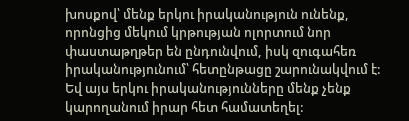խոսքով՝ մենք երկու իրականություն ունենք, որոնցից մեկում կրթության ոլորտում նոր փաստաթղթեր են ընդունվում, իսկ զուգահեռ իրականությունում՝ հետընթացը շարունակվում է: Եվ այս երկու իրականությունները մենք չենք կարողանում իրար հետ համատեղել: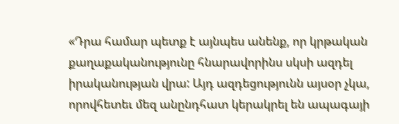«Դրա համար պետք է այնպես անենք, որ կրթական քաղաքականությունը հնարավորինս սկսի ազդել իրականության վրա: Այդ ազդեցությունն այսօր չկա, որովհետեւ մեզ անընդհատ կերակրել են ապագայի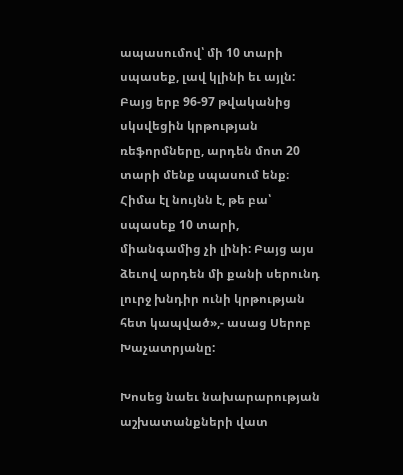ապասումով՝ մի 10 տարի սպասեք, լավ կլինի եւ այլն: Բայց երբ 96-97 թվականից սկսվեցին կրթության ռեֆորմները, արդեն մոտ 20 տարի մենք սպասում ենք։ Հիմա էլ նույնն է, թե բա՝ սպասեք 10 տարի, միանգամից չի լինի: Բայց այս ձեւով արդեն մի քանի սերունդ լուրջ խնդիր ունի կրթության հետ կապված»,- ասաց Սերոբ Խաչատրյանը:

Խոսեց նաեւ նախարարության աշխատանքների վատ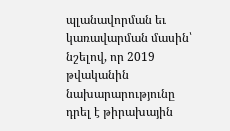պլանավորման եւ կառավարման մասին՝ նշելով, որ 2019 թվականին նախարարությունը դրել է թիրախային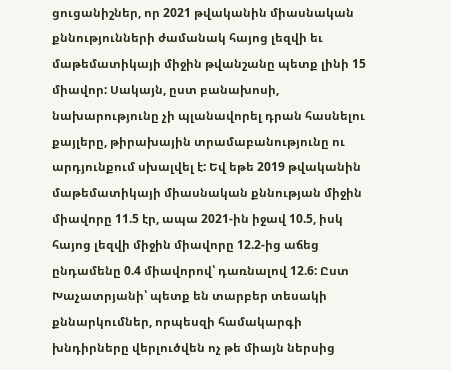ցուցանիշներ, որ 2021 թվականին միասնական քննությունների ժամանակ հայոց լեզվի եւ մաթեմատիկայի միջին թվանշանը պետք լինի 15 միավոր: Սակայն, ըստ բանախոսի, նախարությունը չի պլանավորել դրան հասնելու քայլերը, թիրախային տրամաբանությունը ու արդյունքում սխալվել է: Եվ եթե 2019 թվականին մաթեմատիկայի միասնական քննության միջին միավորը 11.5 էր, ապա 2021-ին իջավ 10.5, իսկ հայոց լեզվի միջին միավորը 12.2-ից աճեց ընդամենը 0.4 միավորով՝ դառնալով 12.6: Ըստ Խաչատրյանի՝ պետք են տարբեր տեսակի քննարկումներ, որպեսզի համակարգի խնդիրները վերլուծվեն ոչ թե միայն ներսից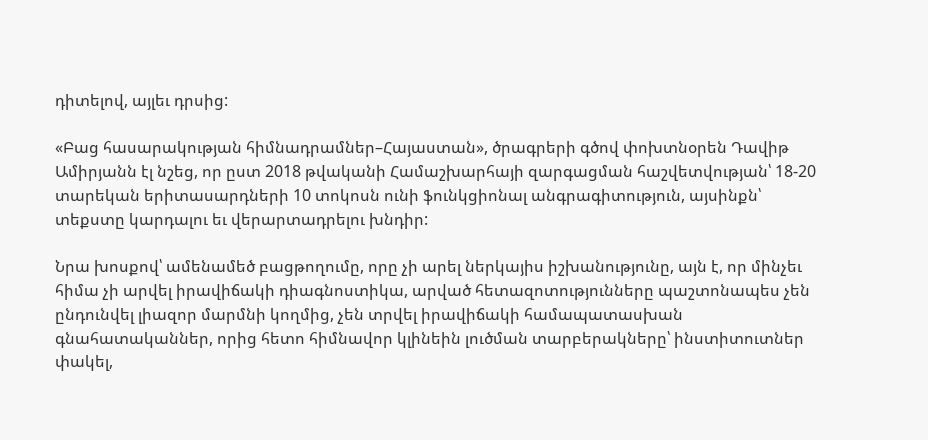դիտելով, այլեւ դրսից:

«Բաց հասարակության հիմնադրամներ–Հայաստան», ծրագրերի գծով փոխտնօրեն Դավիթ Ամիրյանն էլ նշեց, որ ըստ 2018 թվականի Համաշխարհայի զարգացման հաշվետվության՝ 18-20 տարեկան երիտասարդների 10 տոկոսն ունի ֆունկցիոնալ անգրագիտություն, այսինքն՝ տեքստը կարդալու եւ վերարտադրելու խնդիր:

Նրա խոսքով՝ ամենամեծ բացթողումը, որը չի արել ներկայիս իշխանությունը, այն է, որ մինչեւ հիմա չի արվել իրավիճակի դիագնոստիկա, արված հետազոտությունները պաշտոնապես չեն ընդունվել լիազոր մարմնի կողմից, չեն տրվել իրավիճակի համապատասխան գնահատականներ, որից հետո հիմնավոր կլինեին լուծման տարբերակները՝ ինստիտուտներ փակել,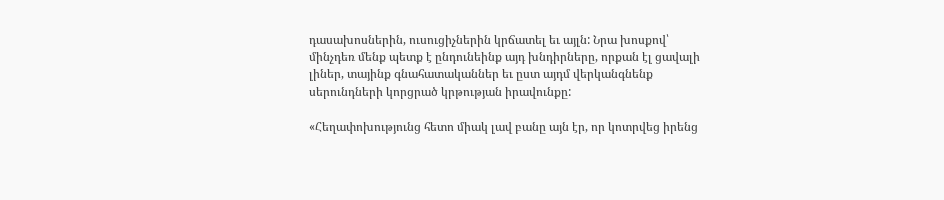դասախոսներին, ուսուցիչներին կրճատել եւ այլն: Նրա խոսքով՝ մինչդեռ մենք պետք է ընդունեինք այդ խնդիրները, որքան էլ ցավալի լիներ, տայինք գնահատականներ եւ ըստ այդմ վերկանգնենք սերունդների կորցրած կրթության իրավունքը:

«Հեղափոխությունց հետո միակ լավ բանը այն էր, որ կոտրվեց իրենց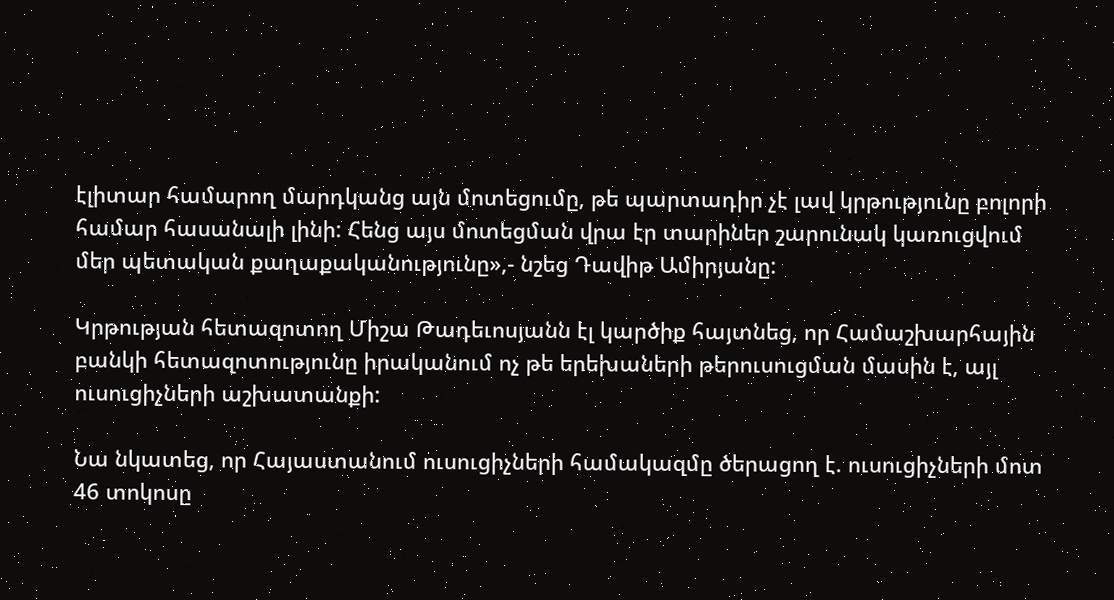էլիտար համարող մարդկանց այն մոտեցումը, թե պարտադիր չէ լավ կրթությունը բոլորի համար հասանալի լինի: Հենց այս մոտեցման վրա էր տարիներ շարունակ կառուցվում մեր պետական քաղաքականությունը»,- նշեց Դավիթ Ամիրյանը:

Կրթության հետազոտող Միշա Թադեւոսյանն էլ կարծիք հայտնեց, որ Համաշխարհային բանկի հետազոտությունը իրականում ոչ թե երեխաների թերուսուցման մասին է, այլ ուսուցիչների աշխատանքի:

Նա նկատեց, որ Հայաստանում ուսուցիչների համակազմը ծերացող է. ուսուցիչների մոտ 46 տոկոսը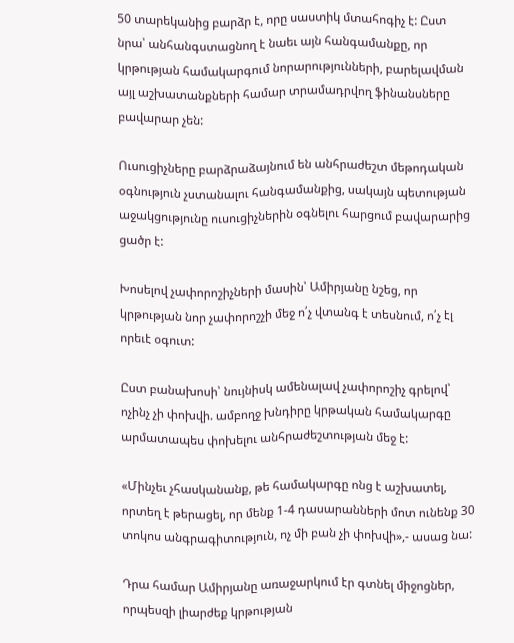50 տարեկանից բարձր է, որը սաստիկ մտահոգիչ է: Ըստ նրա՝ անհանգստացնող է նաեւ այն հանգամանքը, որ կրթության համակարգում նորարությունների, բարելավման այլ աշխատանքների համար տրամադրվող ֆինանսները բավարար չեն:

Ուսուցիչները բարձրաձայնում են անհրաժեշտ մեթոդական օգնություն չստանալու հանգամանքից, սակայն պետության աջակցությունը ուսուցիչներին օգնելու հարցում բավարարից ցածր է:

Խոսելով չափորոշիչների մասին՝ Ամիրյանը նշեց, որ կրթության նոր չափորոշչի մեջ ո՛չ վտանգ է տեսնում, ո՛չ էլ որեւէ օգուտ:

Ըստ բանախոսի՝ նույնիսկ ամենալավ չափորոշիչ գրելով՝ ոչինչ չի փոխվի. ամբողջ խնդիրը կրթական համակարգը արմատապես փոխելու անհրաժեշտության մեջ է:

«Մինչեւ չհասկանանք, թե համակարգը ոնց է աշխատել, որտեղ է թերացել, որ մենք 1-4 դասարանների մոտ ունենք 30 տոկոս անգրագիտություն, ոչ մի բան չի փոխվի»,- ասաց նա:

Դրա համար Ամիրյանը առաջարկում էր գտնել միջոցներ, որպեսզի լիարժեք կրթության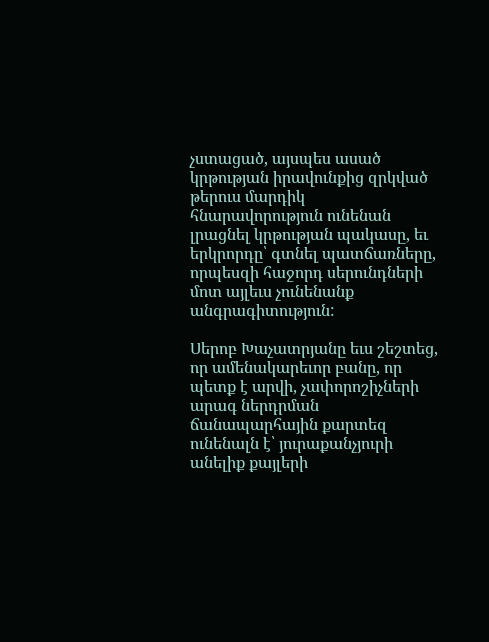չստացած, այսպես ասած կրթության իրավունքից զրկված թերուս մարդիկ հնարավորություն ունենան լրացնել կրթության պակասը, եւ երկրորդը՝ գտնել պատճառները, որպեսզի հաջորդ սերունդների մոտ այլեւս չունենանք անգրագիտություն:

Սերոբ Խաչատրյանը եւս շեշտեց, որ ամենակարեւոր բանը, որ պետք է արվի, չափորոշիչների արագ ներդրման ճանապարհային քարտեզ ունենալն է՝ յուրաքանչյուրի անելիք քայլերի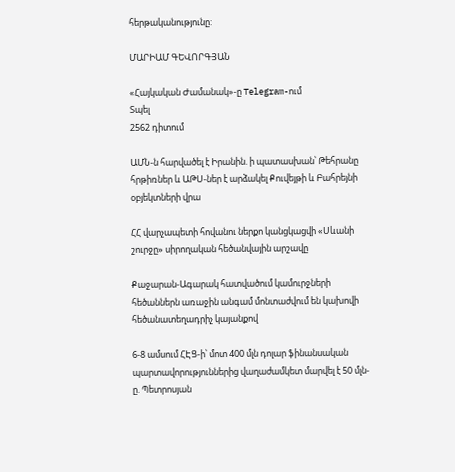հերթականությունը:

ՄԱՐԻԱՄ ԳԵՎՈՐԳՅԱՆ

«Հայկական Ժամանակ»-ը Telegram-ում
Տպել
2562 դիտում

ԱՄՆ-ն հարվածել է Իրանին. ի պատասխան՝ Թեհրանը հրթիռներ և ԱԹՍ-ներ է արձակել Քուվեյթի և Բահրեյնի օբյեկտների վրա

ՀՀ վարչապետի հովանու ներքո կանցկացվի «Սևանի շուրջը» սիրողական հեծանվային արշավը

Քաջարան-Ագարակ հատվածում կամուրջների հեծաններն առաջին անգամ մոնտաժվում են կախովի հեծանատեղադրիչ կայանքով

6-8 ամսում ՀԷՑ-ի՝ մոտ 400 մլն դոլար ֆինանսական պարտավորություններից վաղաժամկետ մարվել է 50 մլն-ը. Պետրոսյան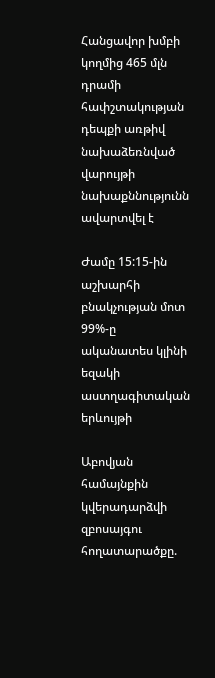Հանցավոր խմբի կողմից 465 մլն դրամի հափշտակության դեպքի առթիվ նախաձեռնված վարույթի նախաքննությունն ավարտվել է

Ժամը 15:15-ին աշխարհի բնակչության մոտ 99%-ը ականատես կլինի եզակի աստղագիտական երևույթի

Աբովյան համայնքին կվերադարձվի զբոսայգու հողատարածքը.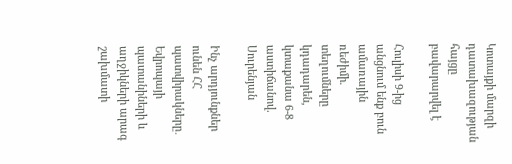Կոտայքի մարզի դատախազության հայցը բավարարվել է

Հուլիսի 9-ից անցնում ենք բուն ամառային ռեժիմի. տեղումները կդադարեն, կտաքանա 6-8 աստիճանով. Սուրենյան

Ինչ արդյունքներ ունեն ՀՀ պատվիրակները․ Եվրոպայի պատանիների և աղջիկների արագ շախմատի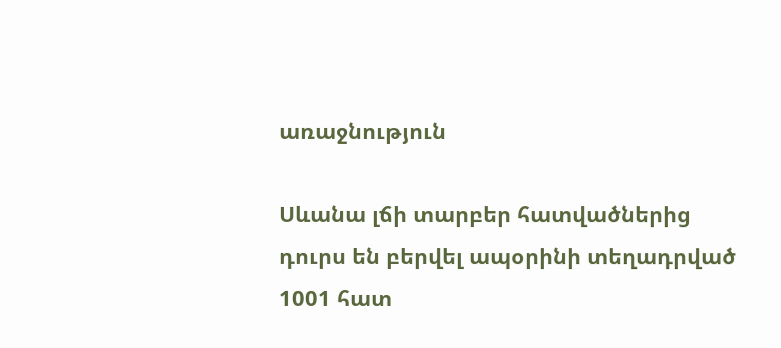առաջնություն

Սևանա լճի տարբեր հատվածներից դուրս են բերվել ապօրինի տեղադրված 1001 հատ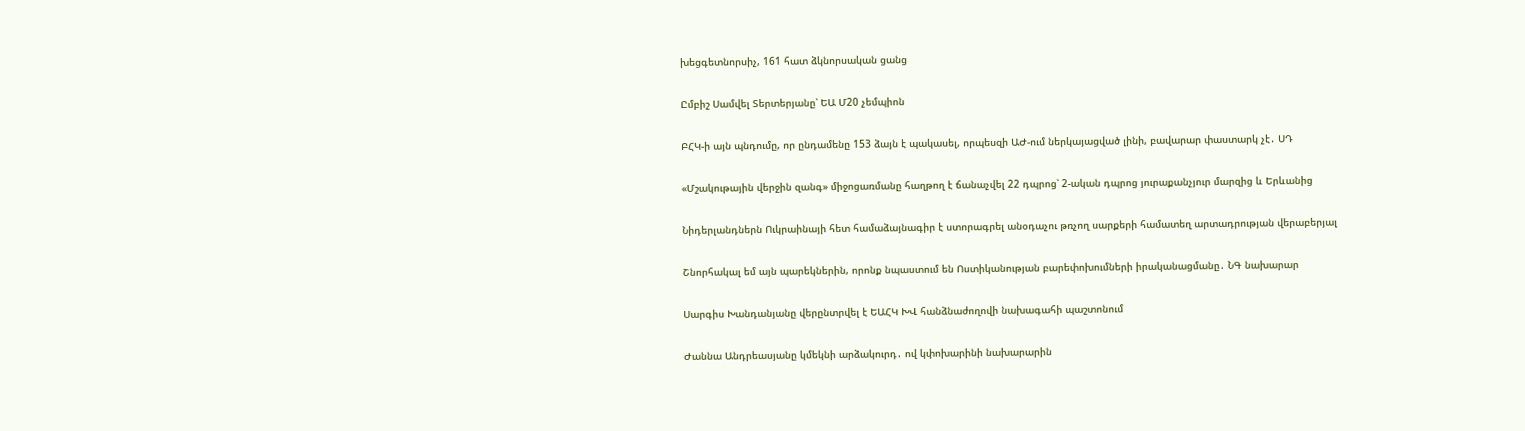խեցգետնորսիչ, 161 հատ ձկնորսական ցանց

Ըմբիշ Սամվել Տերտերյանը՝ ԵԱ Մ20 չեմպիոն

ԲՀԿ-ի այն պնդումը, որ ընդամենը 153 ձայն է պակասել, որպեսզի ԱԺ-ում ներկայացված լինի, բավարար փաստարկ չէ․ ՍԴ

«Մշակութային վերջին զանգ» միջոցառմանը հաղթող է ճանաչվել 22 դպրոց՝ 2-ական դպրոց յուրաքանչյուր մարզից և Երևանից

Նիդերլանդներն Ուկրաինայի հետ համաձայնագիր է ստորագրել անօդաչու թռչող սարքերի համատեղ արտադրության վերաբերյալ

Շնորհակալ եմ այն պարեկներին, որոնք նպաստում են Ոստիկանության բարեփոխումների իրականացմանը․ ՆԳ նախարար

Սարգիս Խանդանյանը վերընտրվել է ԵԱՀԿ ԽՎ հանձնաժողովի նախագահի պաշտոնում

Ժաննա Անդրեասյանը կմեկնի արձակուրդ․ ով կփոխարինի նախարարին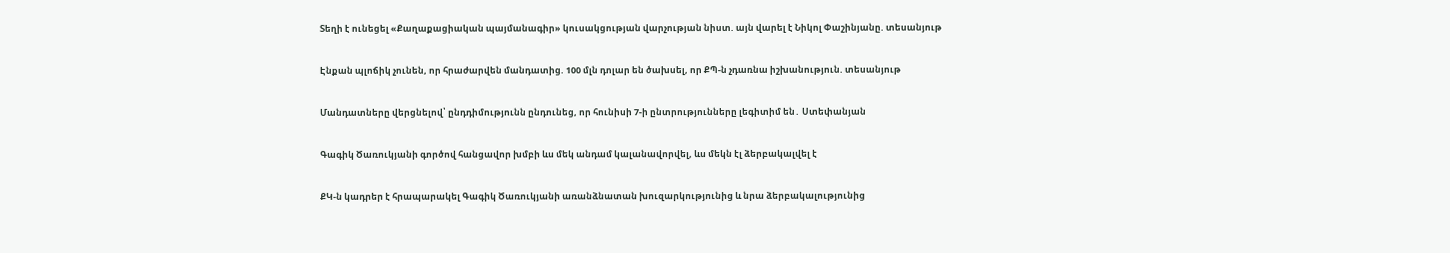Տեղի է ունեցել «Քաղաքացիական պայմանագիր» կուսակցության վարչության նիստ. այն վարել է Նիկոլ Փաշինյանը. տեսանյութ

Էնքան պլոճիկ չունեն, որ հրաժարվեն մանդատից. 100 մլն դոլար են ծախսել, որ ՔՊ-ն չդառնա իշխանություն. տեսանյութ

Մանդատները վերցնելով՝ ընդդիմությունն ընդունեց, որ հունիսի 7-ի ընտրությունները լեգիտիմ են․ Ստեփանյան

Գագիկ Ծառուկյանի գործով հանցավոր խմբի ևս մեկ անդամ կալանավորվել, ևս մեկն էլ ձերբակալվել է

ՔԿ-ն կադրեր է հրապարակել Գագիկ Ծառուկյանի առանձնատան խուզարկությունից և նրա ձերբակալությունից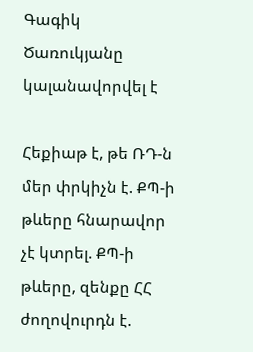Գագիկ Ծառուկյանը կալանավորվել է

Հեքիաթ է, թե ՌԴ-ն մեր փրկիչն է. ՔՊ-ի թևերը հնարավոր չէ կտրել. ՔՊ-ի թևերը, զենքը ՀՀ ժողովուրդն է.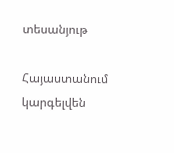տեսանյութ

Հայաստանում կարգելվեն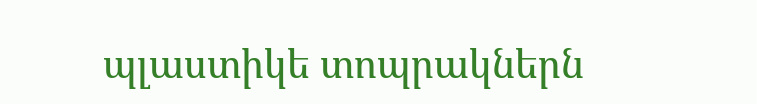պլաստիկե տոպրակներն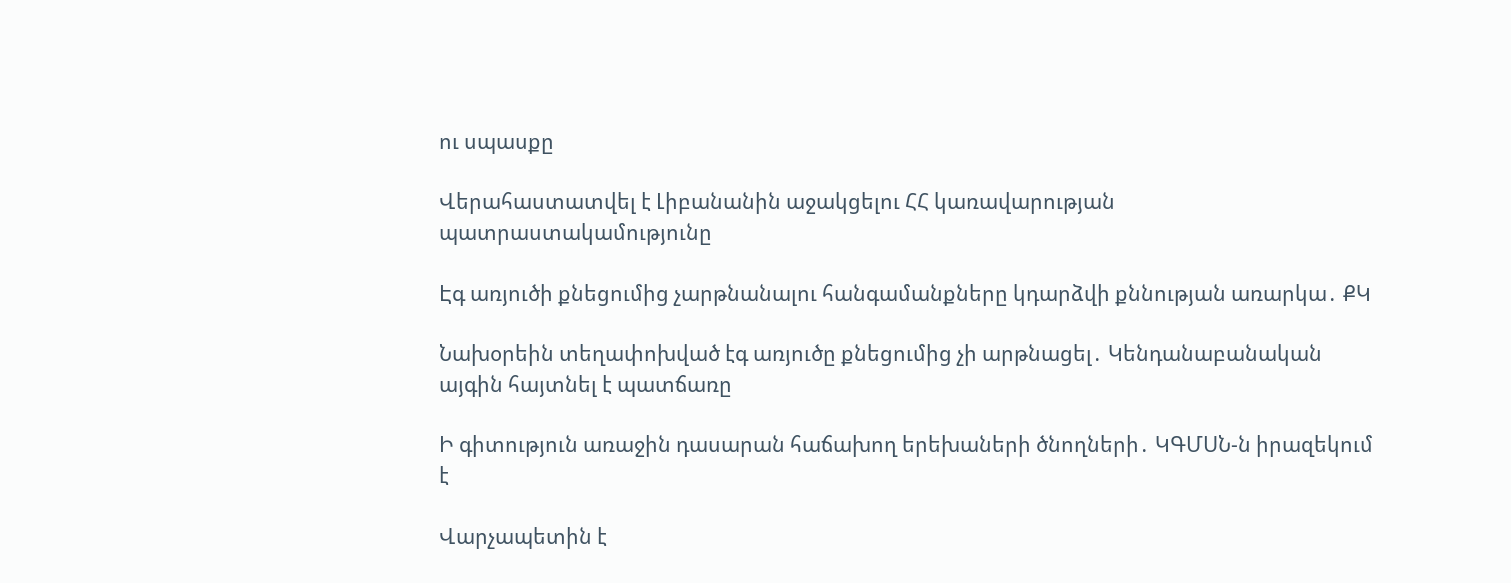ու սպասքը

Վերահաստատվել է Լիբանանին աջակցելու ՀՀ կառավարության պատրաստակամությունը

Էգ առյուծի քնեցումից չարթնանալու հանգամանքները կդարձվի քննության առարկա․ ՔԿ

Նախօրեին տեղափոխված էգ առյուծը քնեցումից չի արթնացել․ Կենդանաբանական այգին հայտնել է պատճառը

Ի գիտություն առաջին դասարան հաճախող երեխաների ծնողների․ ԿԳՄՍՆ-ն իրազեկում է

Վարչապետին է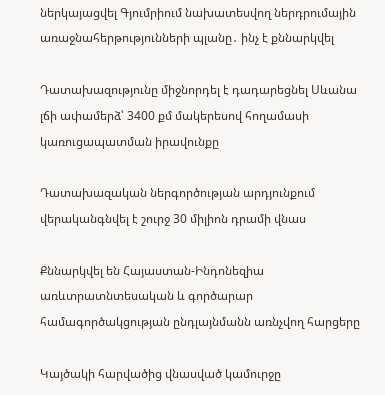ներկայացվել Գյումրիում նախատեսվող ներդրումային առաջնահերթությունների պլանը․ ինչ է քննարկվել

Դատախազությունը միջնորդել է դադարեցնել Սևանա լճի ափամերձ՝ 3400 քմ մակերեսով հողամասի կառուցապատման իրավունքը

Դատախազական ներգործության արդյունքում վերականգնվել է շուրջ 30 միլիոն դրամի վնաս

Քննարկվել են Հայաստան-Ինդոնեզիա առևտրատնտեսական և գործարար համագործակցության ընդլայնմանն առնչվող հարցերը

Կայծակի հարվածից վնասված կամուրջը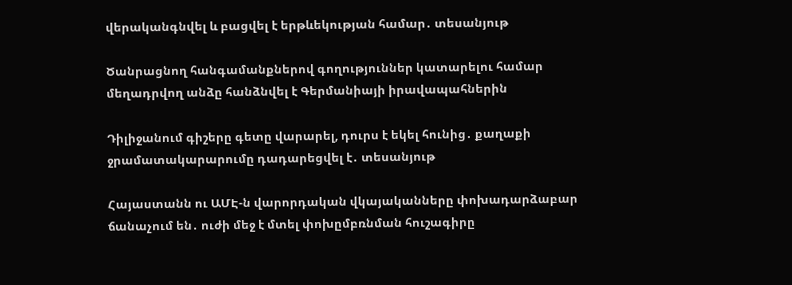վերականգնվել և բացվել է երթևեկության համար․ տեսանյութ

Ծանրացնող հանգամանքներով գողություններ կատարելու համար մեղադրվող անձը հանձնվել է Գերմանիայի իրավապահներին

Դիլիջանում գիշերը գետը վարարել, դուրս է եկել հունից․ քաղաքի ջրամատակարարումը դադարեցվել է․ տեսանյութ

Հայաստանն ու ԱՄԷ-ն վարորդական վկայականները փոխադարձաբար ճանաչում են․ ուժի մեջ է մտել փոխըմբռնման հուշագիրը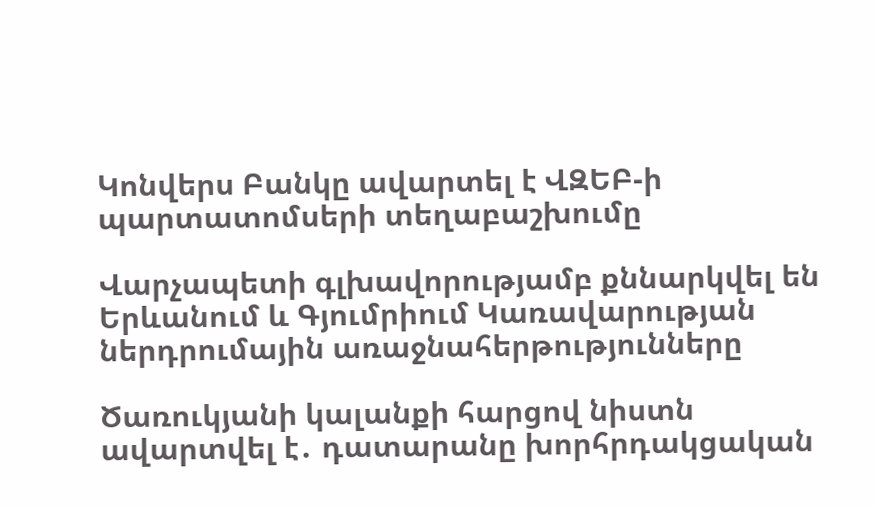Կոնվերս Բանկը ավարտել է ՎԶԵԲ-ի պարտատոմսերի տեղաբաշխումը

Վարչապետի գլխավորությամբ քննարկվել են Երևանում և Գյումրիում Կառավարության ներդրումային առաջնահերթությունները

Ծառուկյանի կալանքի հարցով նիստն ավարտվել է․ դատարանը խորհրդակցական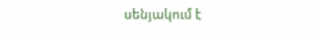սենյակում է